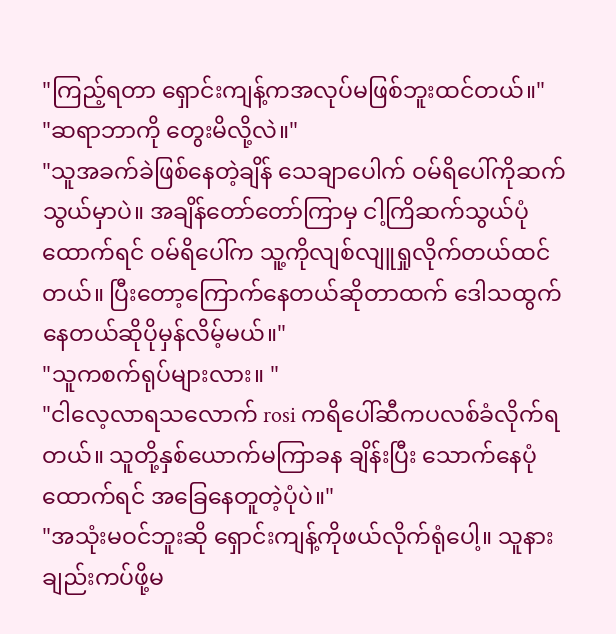"ကြည့်ရတာ ရှောင်းကျန့်ကအလုပ်မဖြစ်ဘူးထင်တယ်။"
"ဆရာဘာကို တွေးမိလို့လဲ။"
"သူအခက်ခဲဖြစ်နေတဲ့ချိန် သေချာပေါက် ဝမ်ရိပေါ်ကိုဆက်သွယ်မှာပဲ။ အချိန်တော်တော်ကြာမှ ငါ့ကြိဆက်သွယ်ပုံထောက်ရင် ဝမ်ရိပေါ်က သူ့ကိုလျစ်လျူရှုလိုက်တယ်ထင်တယ်။ ပြီးတော့ကြောက်နေတယ်ဆိုတာထက် ဒေါသထွက်နေတယ်ဆိုပိုမှန်လိမ့်မယ်။"
"သူကစက်ရုပ်များလား။ "
"ငါလေ့လာရသလောက် rosi ကရိပေါ်ဆီကပလစ်ခံလိုက်ရတယ်။ သူတို့နှစ်ယောက်မကြာခန ချိန်းပြီး သောက်နေပုံထောက်ရင် အခြေနေတူတဲ့ပုံပဲ။"
"အသုံးမဝင်ဘူးဆို ရှောင်းကျန့်ကိုဖယ်လိုက်ရုံပေါ့။ သူနားချည်းကပ်ဖို့မ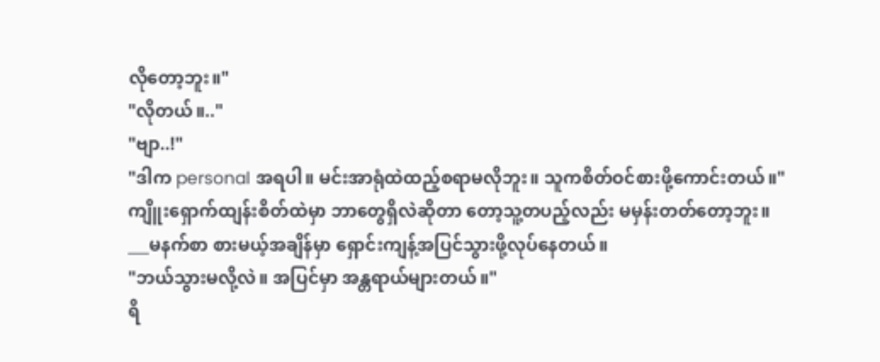လိုတော့ဘူး။"
"လိုတယ်။.."
"ဗျာ..!"
"ဒါက personal အရပါ။ မင်းအာရုံထဲထည့်စရာမလိုဘူး။ သူကစိတ်ဝင်စားဖို့ကောင်းတယ်။"
ကျိူးရှောက်ထျန်းစိတ်ထဲမှာ ဘာတွေရှိလဲဆိုတာ တော့သူ့တပည့်လည်း မမှန်းတတ်တော့ဘူး။
___မနက်စာ စားမယ့်အချိန်မှာ ရှောင်းကျန့်အပြင်သွားဖို့လုပ်နေတယ်။
"ဘယ်သွားမလို့လဲ။ အပြင်မှာ အန္တရာယ်များတယ်။"
ရိ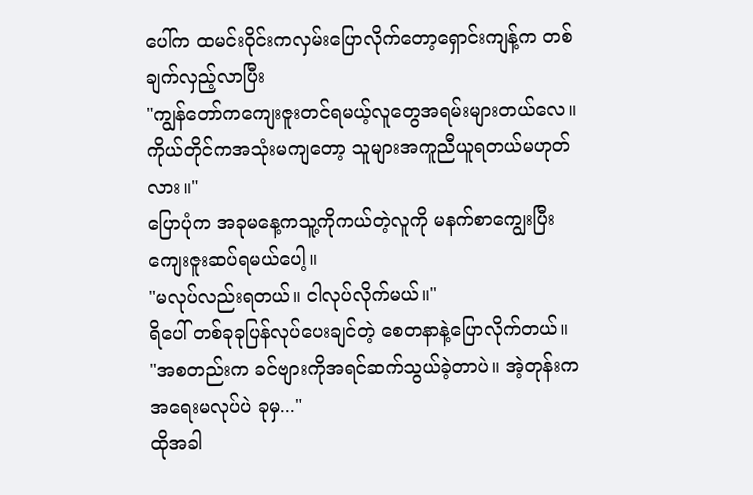ပေါ်က ထမင်းဝိုင်းကလှမ်းပြောလိုက်တော့ရှောင်းကျန့်က တစ်ချက်လှည့်လာပြီး
"ကျွန်တော်ကကျေးဇူးတင်ရမယ့်လူတွေအရမ်းများတယ်လေ။ ကိုယ်တိုင်ကအသုံးမကျတော့ သူများအကူညီယူရတယ်မဟုတ်လား။"
ပြောပုံက အခုမနေ့ကသူ့ကိုကယ်တဲ့လူကို မနက်စာကျွေးပြီးကျေးဇူးဆပ်ရမယ်ပေါ့။
"မလုပ်လည်းရတယ်။ ငါလုပ်လိုက်မယ်။"
ရိပေါ် တစ်ခုခုပြန်လုပ်ပေးချင်တဲ့ စေတနာနဲ့ပြောလိုက်တယ်။
"အစတည်းက ခင်ဗျားကိုအရင်ဆက်သွယ်ခဲ့တာပဲ။ အဲ့တုန်းက အရေးမလုပ်ပဲ ခုမှ..."
ထိုအခါ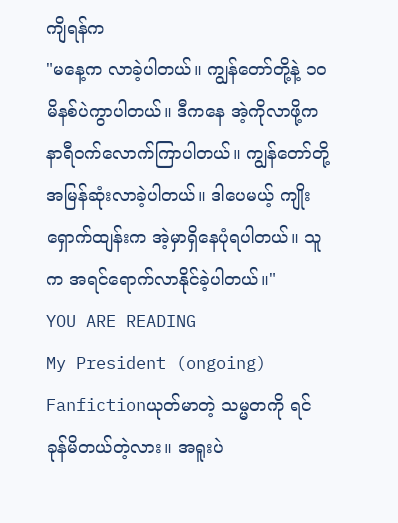ကျိရန်က
"မနေ့က လာခဲ့ပါတယ်။ ကျွန်တော်တို့နဲ့ ၁၀ မိနစ်ပဲကွာပါတယ်။ ဒီကနေ အဲ့ကိုလာဖို့က နာရီဝက်လောက်ကြာပါတယ်။ ကျွန်တော်တို့အမြန်ဆုံးလာခဲ့ပါတယ်။ ဒါပေမယ့် ကျိုးရှောက်ထျန်းက အဲ့မှာရှိနေပုံရပါတယ်။ သူက အရင်ရောက်လာနိုင်ခဲ့ပါတယ်။"
YOU ARE READING
My President (ongoing)
Fanfictionယုတ်မာတဲ့ သမ္မတကို ရင်ခုန်မိတယ်တဲ့လား။ အရူးပဲ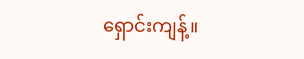ရှောင်းကျန့်။